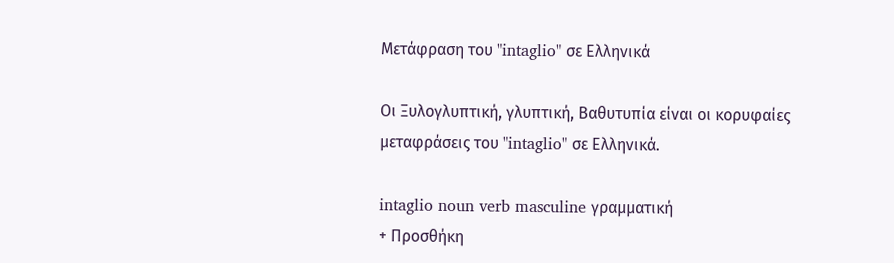Μετάφραση του "intaglio" σε Ελληνικά

Οι Ξυλογλυπτική, γλυπτική, Βαθυτυπία είναι οι κορυφαίες μεταφράσεις του "intaglio" σε Ελληνικά.

intaglio noun verb masculine γραμματική
+ Προσθήκη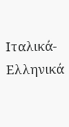Ιταλικά-Ελληνικά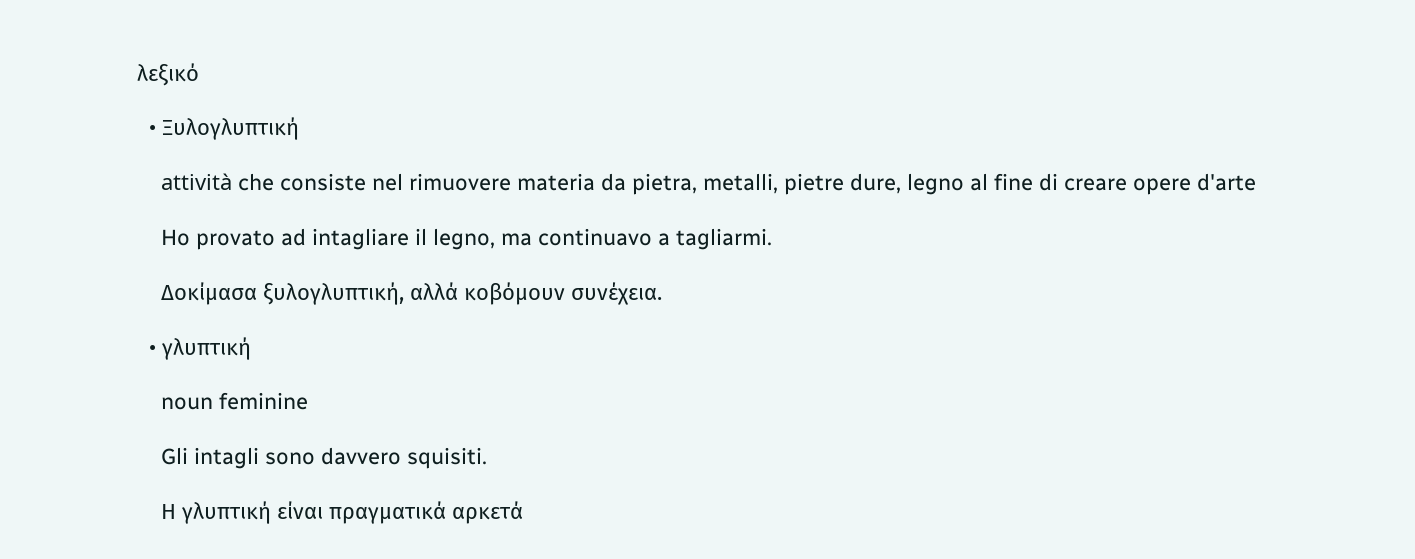λεξικό

  • Ξυλογλυπτική

    attività che consiste nel rimuovere materia da pietra, metalli, pietre dure, legno al fine di creare opere d'arte

    Ho provato ad intagliare il legno, ma continuavo a tagliarmi.

    Δοκίμασα ξυλογλυπτική, αλλά κοβόμουν συνέχεια.

  • γλυπτική

    noun feminine

    Gli intagli sono davvero squisiti.

    Η γλυπτική είναι πραγματικά αρκετά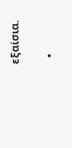εξαίσια.

  •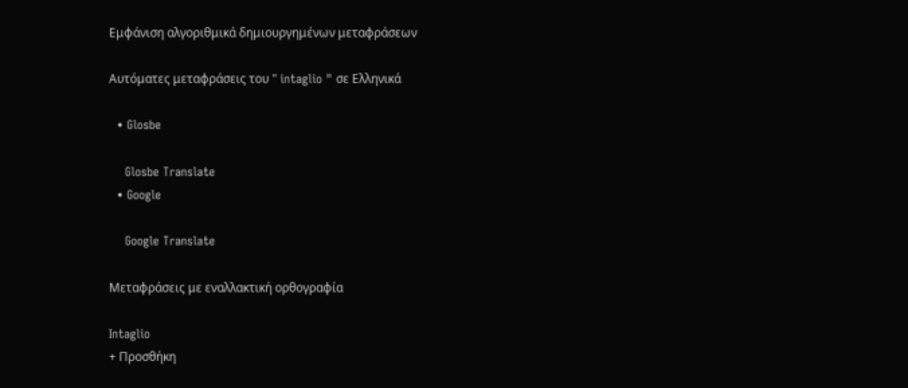Εμφάνιση αλγοριθμικά δημιουργημένων μεταφράσεων

Αυτόματες μεταφράσεις του " intaglio " σε Ελληνικά

  • Glosbe

    Glosbe Translate
  • Google

    Google Translate

Μεταφράσεις με εναλλακτική ορθογραφία

Intaglio
+ Προσθήκη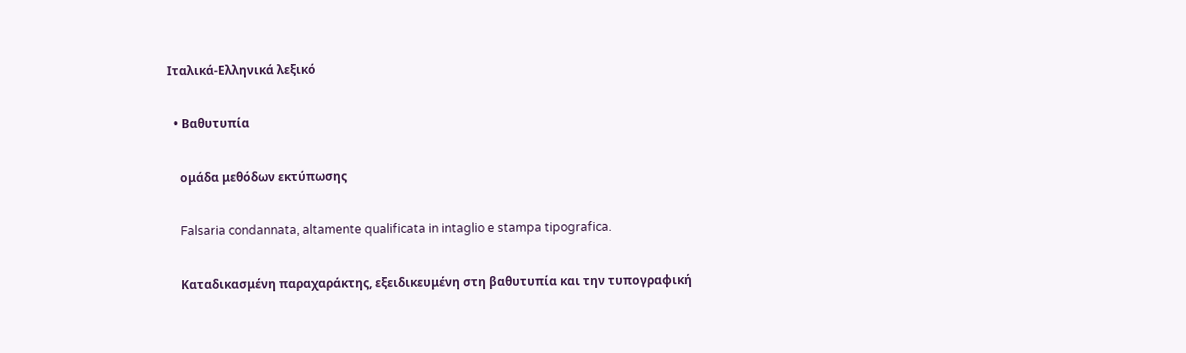Ιταλικά-Ελληνικά λεξικό

  • Βαθυτυπία

    ομάδα μεθόδων εκτύπωσης

    Falsaria condannata, altamente qualificata in intaglio e stampa tipografica.

    Καταδικασμένη παραχαράκτης, εξειδικευμένη στη βαθυτυπία και την τυπογραφική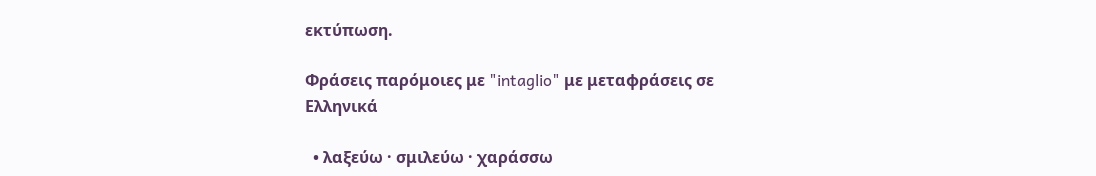εκτύπωση.

Φράσεις παρόμοιες με "intaglio" με μεταφράσεις σε Ελληνικά

  • λαξεύω · σμιλεύω · χαράσσω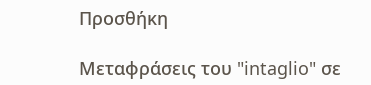Προσθήκη

Μεταφράσεις του "intaglio" σε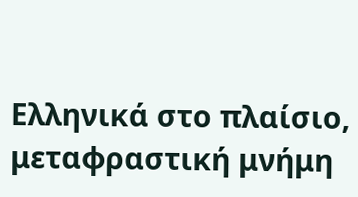Ελληνικά στο πλαίσιο, μεταφραστική μνήμη